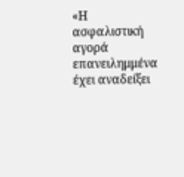«Η ασφαλιστική αγορά επανειλημμένα έχει αναδείξει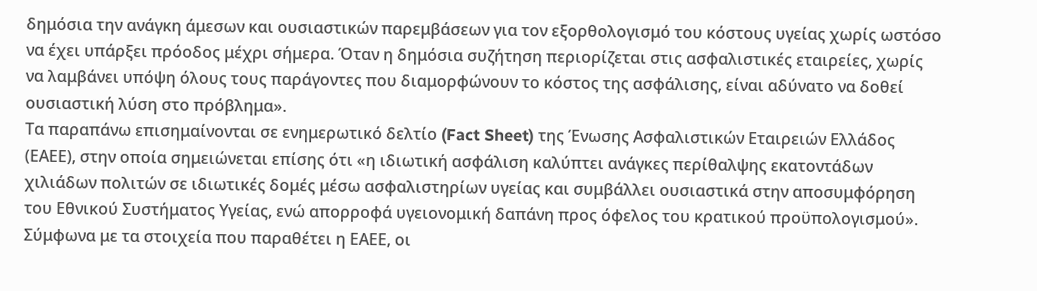δημόσια την ανάγκη άμεσων και ουσιαστικών παρεμβάσεων για τον εξορθολογισμό του κόστους υγείας χωρίς ωστόσο να έχει υπάρξει πρόοδος μέχρι σήμερα. Όταν η δημόσια συζήτηση περιορίζεται στις ασφαλιστικές εταιρείες, χωρίς να λαμβάνει υπόψη όλους τους παράγοντες που διαμορφώνουν το κόστος της ασφάλισης, είναι αδύνατο να δοθεί ουσιαστική λύση στο πρόβλημα».
Τα παραπάνω επισημαίνονται σε ενημερωτικό δελτίο (Fact Sheet) της Ένωσης Ασφαλιστικών Εταιρειών Ελλάδος (ΕΑΕΕ), στην οποία σημειώνεται επίσης ότι «η ιδιωτική ασφάλιση καλύπτει ανάγκες περίθαλψης εκατοντάδων χιλιάδων πολιτών σε ιδιωτικές δομές μέσω ασφαλιστηρίων υγείας και συμβάλλει ουσιαστικά στην αποσυμφόρηση του Εθνικού Συστήματος Υγείας, ενώ απορροφά υγειονομική δαπάνη προς όφελος του κρατικού προϋπολογισμού».
Σύμφωνα με τα στοιχεία που παραθέτει η ΕΑΕΕ, οι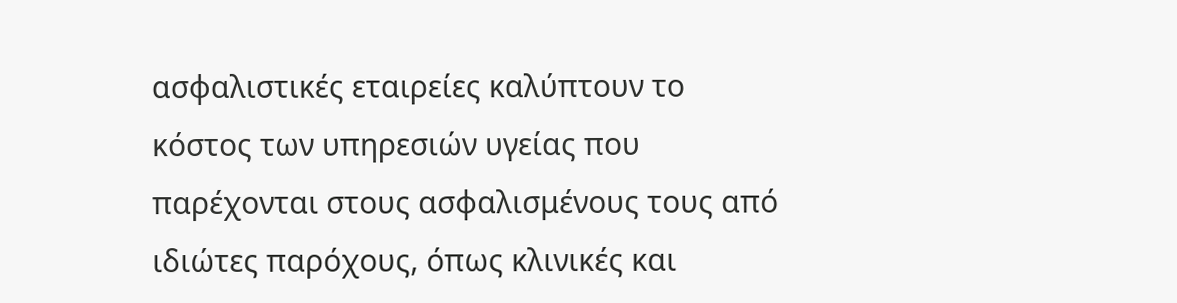ασφαλιστικές εταιρείες καλύπτουν το κόστος των υπηρεσιών υγείας που παρέχονται στους ασφαλισμένους τους από ιδιώτες παρόχους, όπως κλινικές και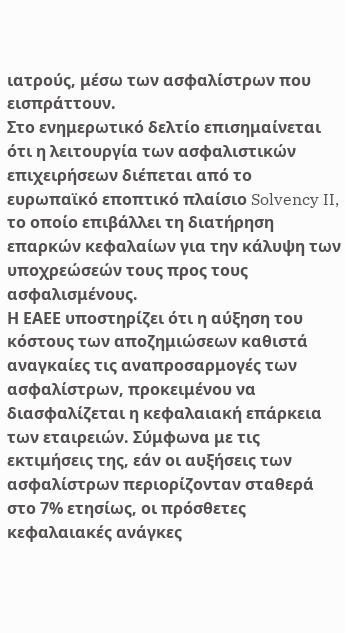ιατρούς, μέσω των ασφαλίστρων που εισπράττουν.
Στο ενημερωτικό δελτίο επισημαίνεται ότι η λειτουργία των ασφαλιστικών επιχειρήσεων διέπεται από το ευρωπαϊκό εποπτικό πλαίσιο Solvency II, το οποίο επιβάλλει τη διατήρηση επαρκών κεφαλαίων για την κάλυψη των υποχρεώσεών τους προς τους ασφαλισμένους.
Η ΕΑΕΕ υποστηρίζει ότι η αύξηση του κόστους των αποζημιώσεων καθιστά αναγκαίες τις αναπροσαρμογές των ασφαλίστρων, προκειμένου να διασφαλίζεται η κεφαλαιακή επάρκεια των εταιρειών. Σύμφωνα με τις εκτιμήσεις της, εάν οι αυξήσεις των ασφαλίστρων περιορίζονταν σταθερά στο 7% ετησίως, οι πρόσθετες κεφαλαιακές ανάγκες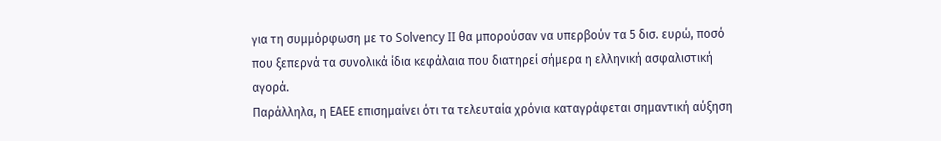για τη συμμόρφωση με το Solvency II θα μπορούσαν να υπερβούν τα 5 δισ. ευρώ, ποσό που ξεπερνά τα συνολικά ίδια κεφάλαια που διατηρεί σήμερα η ελληνική ασφαλιστική αγορά.
Παράλληλα, η ΕΑΕΕ επισημαίνει ότι τα τελευταία χρόνια καταγράφεται σημαντική αύξηση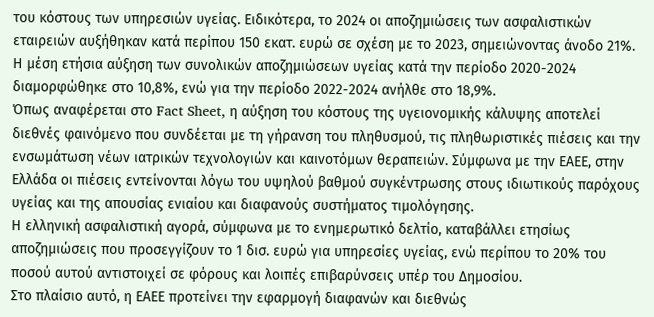του κόστους των υπηρεσιών υγείας. Ειδικότερα, το 2024 οι αποζημιώσεις των ασφαλιστικών εταιρειών αυξήθηκαν κατά περίπου 150 εκατ. ευρώ σε σχέση με το 2023, σημειώνοντας άνοδο 21%. Η μέση ετήσια αύξηση των συνολικών αποζημιώσεων υγείας κατά την περίοδο 2020-2024 διαμορφώθηκε στο 10,8%, ενώ για την περίοδο 2022-2024 ανήλθε στο 18,9%.
Όπως αναφέρεται στο Fact Sheet, η αύξηση του κόστους της υγειονομικής κάλυψης αποτελεί διεθνές φαινόμενο που συνδέεται με τη γήρανση του πληθυσμού, τις πληθωριστικές πιέσεις και την ενσωμάτωση νέων ιατρικών τεχνολογιών και καινοτόμων θεραπειών. Σύμφωνα με την ΕΑΕΕ, στην Ελλάδα οι πιέσεις εντείνονται λόγω του υψηλού βαθμού συγκέντρωσης στους ιδιωτικούς παρόχους υγείας και της απουσίας ενιαίου και διαφανούς συστήματος τιμολόγησης.
Η ελληνική ασφαλιστική αγορά, σύμφωνα με το ενημερωτικό δελτίο, καταβάλλει ετησίως αποζημιώσεις που προσεγγίζουν το 1 δισ. ευρώ για υπηρεσίες υγείας, ενώ περίπου το 20% του ποσού αυτού αντιστοιχεί σε φόρους και λοιπές επιβαρύνσεις υπέρ του Δημοσίου.
Στο πλαίσιο αυτό, η ΕΑΕΕ προτείνει την εφαρμογή διαφανών και διεθνώς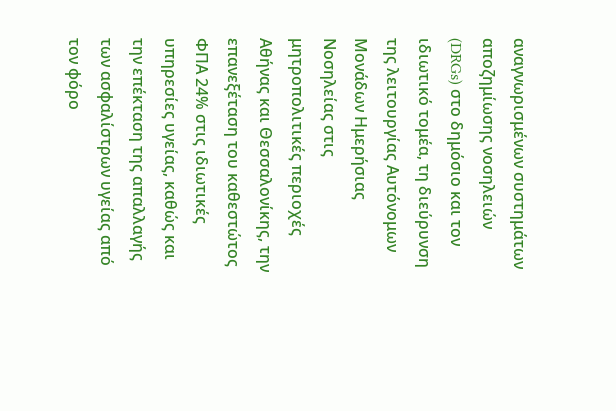αναγνωρισμένων συστημάτων αποζημίωσης νοσηλειών (DRGs) στο δημόσιο και τον ιδιωτικό τομέα, τη διεύρυνση της λειτουργίας Αυτόνομων Μονάδων Ημερήσιας Νοσηλείας στις μητροπολιτικές περιοχές Αθήνας και Θεσσαλονίκης, την επανεξέταση του καθεστώτος ΦΠΑ 24% στις ιδιωτικές υπηρεσίες υγείας, καθώς και την επέκταση της απαλλαγής των ασφαλίστρων υγείας από τον φόρο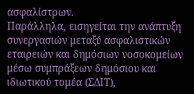ασφαλίστρων.
Παράλληλα, εισηγείται την ανάπτυξη συνεργασιών μεταξύ ασφαλιστικών εταιρειών και δημόσιων νοσοκομείων μέσω συμπράξεων δημόσιου και ιδιωτικού τομέα (ΣΔΙΤ),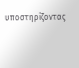υποστηρίζοντας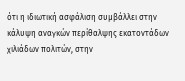ότι η ιδιωτική ασφάλιση συμβάλλει στην κάλυψη αναγκών περίθαλψης εκατοντάδων χιλιάδων πολιτών, στην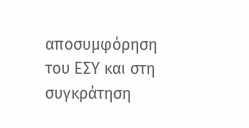αποσυμφόρηση του ΕΣΥ και στη συγκράτηση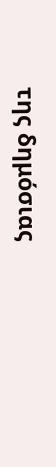της δημόσιας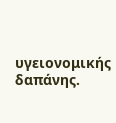υγειονομικής δαπάνης.